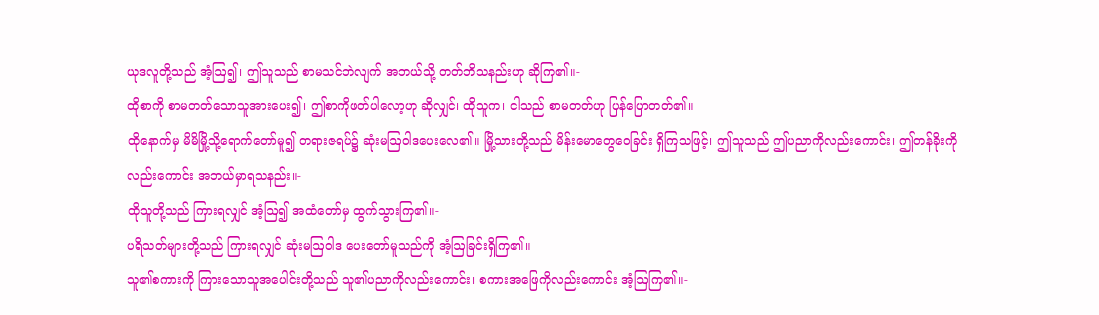ယုဒလူတို့သည် အံ့ဩ၍၊ ဤသူသည် စာမသင်ဘဲလျက် အဘယ်သို့ တတ်ဘိသနည်းဟု ဆိုကြ၏။-
ထိုစာကို စာမတတ်သောသူအားပေး၍၊ ဤစာကိုဖတ်ပါလော့ဟု ဆိုလျှင်၊ ထိုသူက၊ ငါသည် စာမတတ်ဟု ပြန်ပြောတတ်၏။
ထိုနောက်မှ မိမိမြို့သို့ရောက်တော်မူ၍ တရားဇရပ်၌ ဆုံးမဩဝါဒပေးလေ၏။ မြို့သားတို့သည် မိန်းမောတွေဝေခြင်း ရှိကြသဖြင့်၊ ဤသူသည် ဤပညာကိုလည်းကောင်း၊ ဤတန်ခိုးကိုလည်းကောင်း အဘယ်မှာရသနည်း။-
ထိုသူတို့သည် ကြားရလျှင် အံ့ဩ၍ အထံတော်မှ ထွက်သွားကြ၏။-
ပရိသတ်များတို့သည် ကြားရလျှင် ဆုံးမဩဝါဒ ပေးတော်မူသည်ကို အံ့ဩခြင်းရှိကြ၏။
သူ၏စကားကို ကြားသောသူအပေါင်းတို့သည် သူ၏ပညာကိုလည်းကောင်း၊ စကားအဖြေကိုလည်းကောင်း အံ့ဩကြ၏။-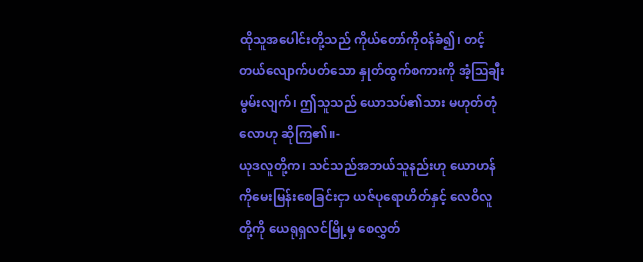ထိုသူအပေါင်းတို့သည် ကိုယ်တော်ကိုဝန်ခံ၍၊ တင့်တယ်လျောက်ပတ်သော နှုတ်ထွက်စကားကို အံ့ဩချီးမွမ်းလျက်၊ ဤသူသည် ယောသပ်၏သား မဟုတ်တုံလောဟု ဆိုကြ၏။-
ယုဒလူတို့က၊ သင်သည်အဘယ်သူနည်းဟု ယောဟန်ကိုမေးမြန်းစေခြင်းငှာ ယဇ်ပုရောဟိတ်နှင့် လေဝိလူတို့ကို ယေရုရှလင်မြို့မှ စေလွှတ်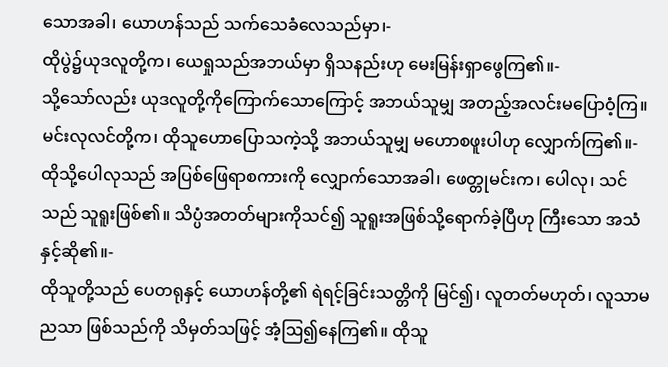သောအခါ၊ ယောဟန်သည် သက်သေခံလေသည်မှာ၊-
ထိုပွဲ၌ယုဒလူတို့က၊ ယေရှုသည်အဘယ်မှာ ရှိသနည်းဟု မေးမြန်းရှာဖွေကြ၏။-
သို့သော်လည်း ယုဒလူတို့ကိုကြောက်သောကြောင့် အဘယ်သူမျှ အတည့်အလင်းမပြောဝံ့ကြ။
မင်းလုလင်တို့က၊ ထိုသူဟောပြောသကဲ့သို့ အဘယ်သူမျှ မဟောစဖူးပါဟု လျှောက်ကြ၏။-
ထိုသို့ပေါလုသည် အပြစ်ဖြေရာစကားကို လျှောက်သောအခါ၊ ဖေတ္တုမင်းက၊ ပေါလု၊ သင်သည် သူရူးဖြစ်၏။ သိပ္ပံအတတ်များကိုသင်၍ သူရူးအဖြစ်သို့ရောက်ခဲ့ပြီဟု ကြီးသော အသံနှင့်ဆို၏။-
ထိုသူတို့သည် ပေတရုနှင့် ယောဟန်တို့၏ ရဲရင့်ခြင်းသတ္တိကို မြင်၍၊ လူတတ်မဟုတ်၊ လူသာမညသာ ဖြစ်သည်ကို သိမှတ်သဖြင့် အံ့ဩ၍နေကြ၏။ ထိုသူ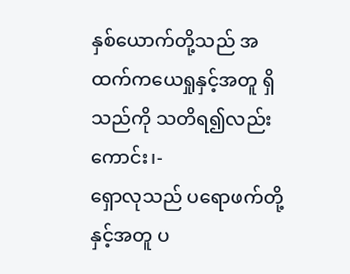နှစ်ယောက်တို့သည် အထက်ကယေရှုနှင့်အတူ ရှိသည်ကို သတိရ၍လည်းကောင်း၊-
ရှောလုသည် ပရောဖက်တို့နှင့်အတူ ပ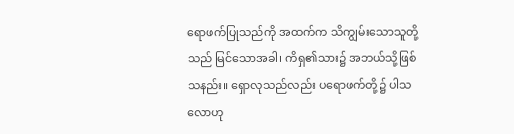ရောဖက်ပြုသည်ကို အထက်က သိကျွမ်းသောသူတို့သည် မြင်သောအခါ၊ ကိရှ၏သား၌ အဘယ်သို့ဖြစ်သနည်း။ ရှောလုသည်လည်း ပရောဖက်တို့၌ ပါသလောဟု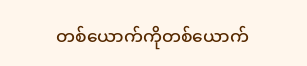တစ်ယောက်ကိုတစ်ယောက်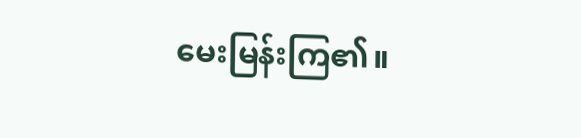မေးမြန်းကြ၏။